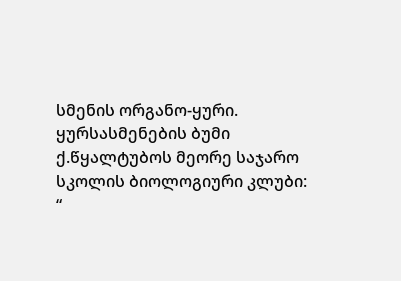სმენის ორგანო-ყური.
ყურსასმენების ბუმი
ქ.წყალტუბოს მეორე საჯარო
სკოლის ბიოლოგიური კლუბი:
“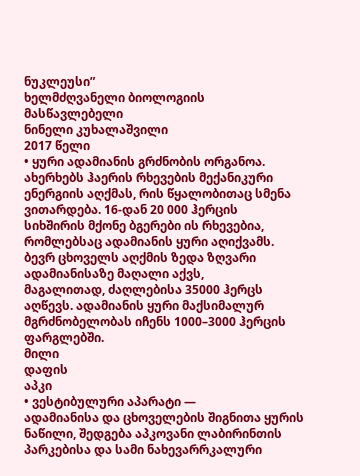ნუკლეუსი”
ხელმძღვანელი ბიოლოგიის
მასწავლებელი
ნინელი კუხალაშვილი
2017 წელი
• ყური ადამიანის გრძნობის ორგანოა.
ახერხებს ჰაერის რხევების მექანიკური
ენერგიის აღქმას, რის წყალობითაც სმენა
ვითარდება. 16-დან 20 000 ჰერცის
სიხშირის მქონე ბგერები ის რხევებია,
რომლებსაც ადამიანის ყური აღიქვამს.
ბევრ ცხოველს აღქმის ზედა ზღვარი
ადამიანისაზე მაღალი აქვს,
მაგალითად, ძაღლებისა 35000 ჰერცს
აღწევს. ადამიანის ყური მაქსიმალურ
მგრძნობელობას იჩენს 1000–3000 ჰერცის
ფარგლებში.
მილი
დაფის
აპკი
• ვესტიბულური აპარატი —
ადამიანისა და ცხოველების შიგნითა ყურის
ნაწილი, შედგება აპკოვანი ლაბირინთის
პარკებისა და სამი ნახევარრკალური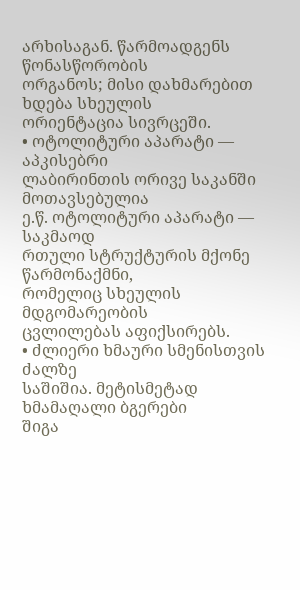არხისაგან. წარმოადგენს წონასწორობის
ორგანოს; მისი დახმარებით ხდება სხეულის
ორიენტაცია სივრცეში.
• ოტოლიტური აპარატი — აპკისებრი
ლაბირინთის ორივე საკანში მოთავსებულია
ე.წ. ოტოლიტური აპარატი — საკმაოდ
რთული სტრუქტურის მქონე წარმონაქმნი,
რომელიც სხეულის მდგომარეობის
ცვლილებას აფიქსირებს.
• ძლიერი ხმაური სმენისთვის ძალზე
საშიშია. მეტისმეტად ხმამაღალი ბგერები
შიგა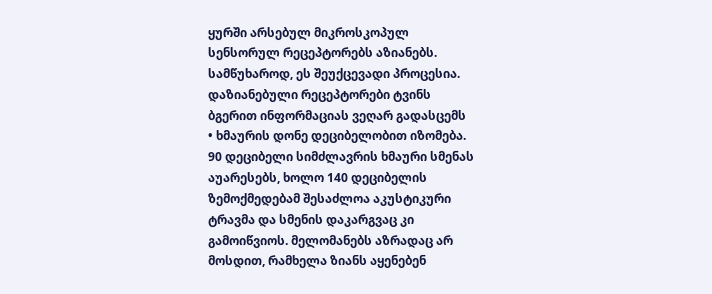ყურში არსებულ მიკროსკოპულ
სენსორულ რეცეპტორებს აზიანებს.
სამწუხაროდ, ეს შეუქცევადი პროცესია.
დაზიანებული რეცეპტორები ტვინს
ბგერით ინფორმაციას ვეღარ გადასცემს
• ხმაურის დონე დეციბელობით იზომება.
90 დეციბელი სიმძლავრის ხმაური სმენას
აუარესებს, ხოლო 140 დეციბელის
ზემოქმედებამ შესაძლოა აკუსტიკური
ტრავმა და სმენის დაკარგვაც კი
გამოიწვიოს. მელომანებს აზრადაც არ
მოსდით, რამხელა ზიანს აყენებენ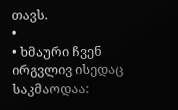თავს.
•
• ხმაური ჩვენ ირგვლივ ისედაც საკმაოდაა: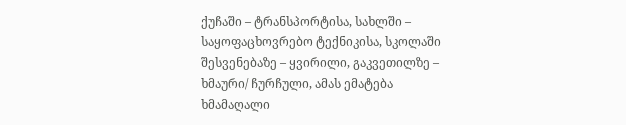ქუჩაში – ტრანსპორტისა, სახლში –
საყოფაცხოვრებო ტექნიკისა, სკოლაში
შესვენებაზე – ყვირილი, გაკვეთილზე –
ხმაური/ ჩურჩული, ამას ემატება
ხმამაღალი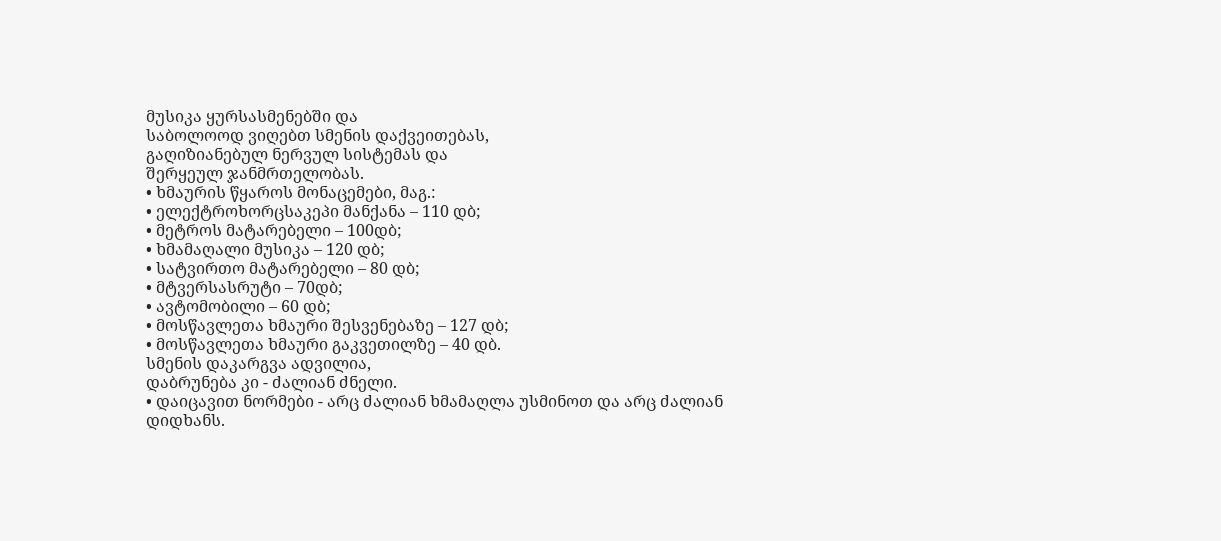მუსიკა ყურსასმენებში და
საბოლოოდ ვიღებთ სმენის დაქვეითებას,
გაღიზიანებულ ნერვულ სისტემას და
შერყეულ ჯანმრთელობას.
• ხმაურის წყაროს მონაცემები, მაგ.:
• ელექტროხორცსაკეპი მანქანა – 110 დბ;
• მეტროს მატარებელი – 100დბ;
• ხმამაღალი მუსიკა – 120 დბ;
• სატვირთო მატარებელი – 80 დბ;
• მტვერსასრუტი – 70დბ;
• ავტომობილი – 60 დბ;
• მოსწავლეთა ხმაური შესვენებაზე – 127 დბ;
• მოსწავლეთა ხმაური გაკვეთილზე – 40 დბ.
სმენის დაკარგვა ადვილია,
დაბრუნება კი - ძალიან ძნელი.
• დაიცავით ნორმები - არც ძალიან ხმამაღლა უსმინოთ და არც ძალიან
დიდხანს.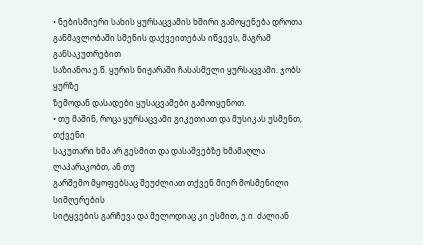• ნებისმიერი სახის ყურსაცვამის ხშირი გამოყენება დროთა
განმავლობაში სმენის დაქვეითებას იწვევს, მაგრამ განსაკუთრებით
საზიანოა ე.წ. ყურის ნიჟარაში ჩასასმელი ყურსაცვამი. ჯობს ყურზე
ზემოდან დასადები ყუსაცვამები გამოიყენოთ.
• თუ მაშინ, როცა ყურსაცვამი გიკეთიათ და მუსიკას უსმენთ, თქვენი
საკუთარი ხმა არ გესმით და დასაშვებზე ხმამაღლა ლაპარაკობთ, ან თუ
გარშემო მყოფებსაც შეუძლიათ თქვენ მიერ მოსმენილი სიმღერების
სიტყვების გარჩევა და მელოდიაც კი ესმით, ე.ი. ძალიან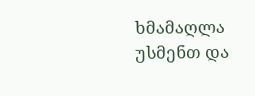ხმამაღლა
უსმენთ და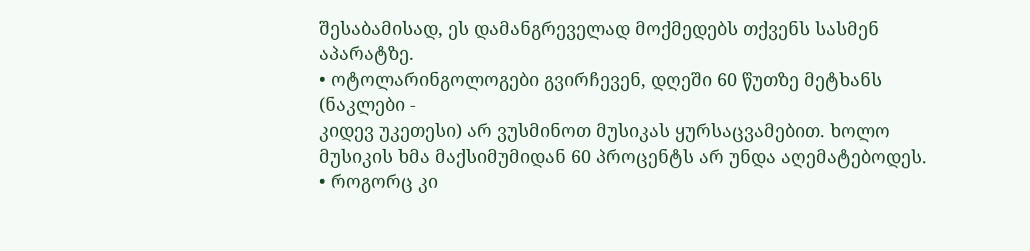შესაბამისად, ეს დამანგრეველად მოქმედებს თქვენს სასმენ
აპარატზე.
• ოტოლარინგოლოგები გვირჩევენ, დღეში 60 წუთზე მეტხანს (ნაკლები -
კიდევ უკეთესი) არ ვუსმინოთ მუსიკას ყურსაცვამებით. ხოლო
მუსიკის ხმა მაქსიმუმიდან 60 პროცენტს არ უნდა აღემატებოდეს.
• როგორც კი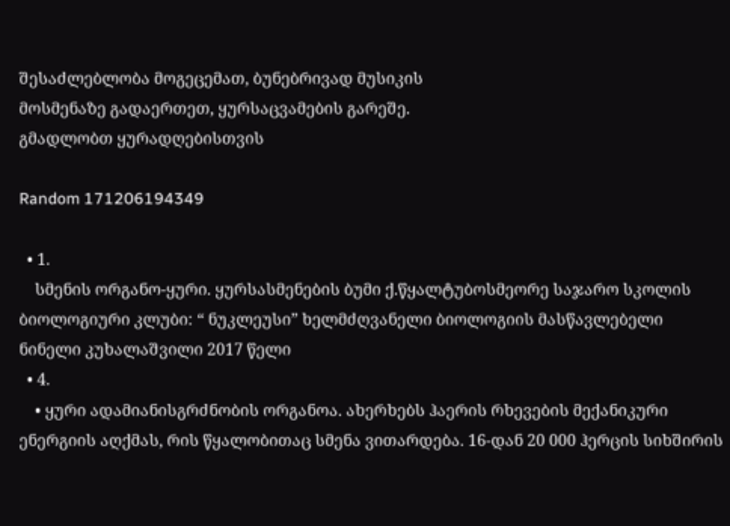შესაძლებლობა მოგეცემათ, ბუნებრივად მუსიკის
მოსმენაზე გადაერთეთ, ყურსაცვამების გარეშე.
გმადლობთ ყურადღებისთვის

Random 171206194349

  • 1.
    სმენის ორგანო-ყური. ყურსასმენების ბუმი ქ.წყალტუბოსმეორე საჯარო სკოლის ბიოლოგიური კლუბი: “ ნუკლეუსი” ხელმძღვანელი ბიოლოგიის მასწავლებელი ნინელი კუხალაშვილი 2017 წელი
  • 4.
    • ყური ადამიანისგრძნობის ორგანოა. ახერხებს ჰაერის რხევების მექანიკური ენერგიის აღქმას, რის წყალობითაც სმენა ვითარდება. 16-დან 20 000 ჰერცის სიხშირის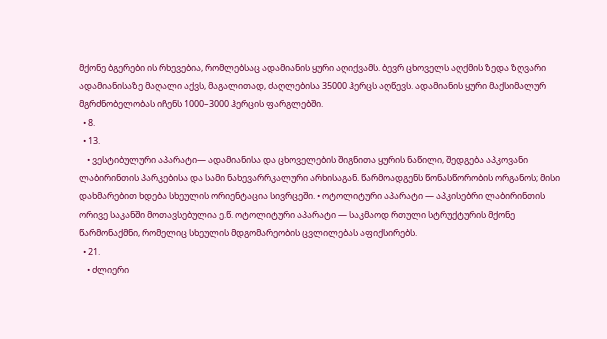მქონე ბგერები ის რხევებია, რომლებსაც ადამიანის ყური აღიქვამს. ბევრ ცხოველს აღქმის ზედა ზღვარი ადამიანისაზე მაღალი აქვს, მაგალითად, ძაღლებისა 35000 ჰერცს აღწევს. ადამიანის ყური მაქსიმალურ მგრძნობელობას იჩენს 1000–3000 ჰერცის ფარგლებში.
  • 8.
  • 13.
    • ვესტიბულური აპარატი— ადამიანისა და ცხოველების შიგნითა ყურის ნაწილი, შედგება აპკოვანი ლაბირინთის პარკებისა და სამი ნახევარრკალური არხისაგან. წარმოადგენს წონასწორობის ორგანოს; მისი დახმარებით ხდება სხეულის ორიენტაცია სივრცეში. • ოტოლიტური აპარატი — აპკისებრი ლაბირინთის ორივე საკანში მოთავსებულია ე.წ. ოტოლიტური აპარატი — საკმაოდ რთული სტრუქტურის მქონე წარმონაქმნი, რომელიც სხეულის მდგომარეობის ცვლილებას აფიქსირებს.
  • 21.
    • ძლიერი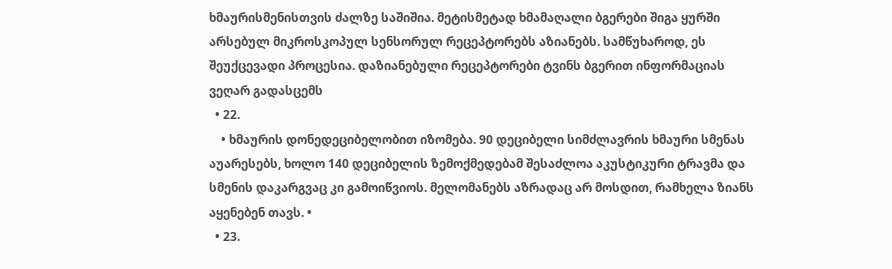ხმაურისმენისთვის ძალზე საშიშია. მეტისმეტად ხმამაღალი ბგერები შიგა ყურში არსებულ მიკროსკოპულ სენსორულ რეცეპტორებს აზიანებს. სამწუხაროდ, ეს შეუქცევადი პროცესია. დაზიანებული რეცეპტორები ტვინს ბგერით ინფორმაციას ვეღარ გადასცემს
  • 22.
    • ხმაურის დონედეციბელობით იზომება. 90 დეციბელი სიმძლავრის ხმაური სმენას აუარესებს, ხოლო 140 დეციბელის ზემოქმედებამ შესაძლოა აკუსტიკური ტრავმა და სმენის დაკარგვაც კი გამოიწვიოს. მელომანებს აზრადაც არ მოსდით, რამხელა ზიანს აყენებენ თავს. •
  • 23.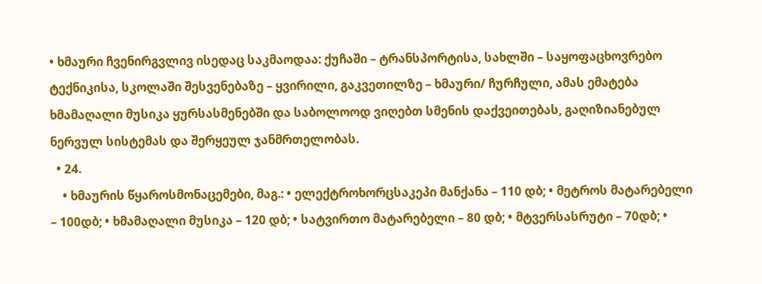• ხმაური ჩვენირგვლივ ისედაც საკმაოდაა: ქუჩაში – ტრანსპორტისა, სახლში – საყოფაცხოვრებო ტექნიკისა, სკოლაში შესვენებაზე – ყვირილი, გაკვეთილზე – ხმაური/ ჩურჩული, ამას ემატება ხმამაღალი მუსიკა ყურსასმენებში და საბოლოოდ ვიღებთ სმენის დაქვეითებას, გაღიზიანებულ ნერვულ სისტემას და შერყეულ ჯანმრთელობას.
  • 24.
    • ხმაურის წყაროსმონაცემები, მაგ.: • ელექტროხორცსაკეპი მანქანა – 110 დბ; • მეტროს მატარებელი – 100დბ; • ხმამაღალი მუსიკა – 120 დბ; • სატვირთო მატარებელი – 80 დბ; • მტვერსასრუტი – 70დბ; •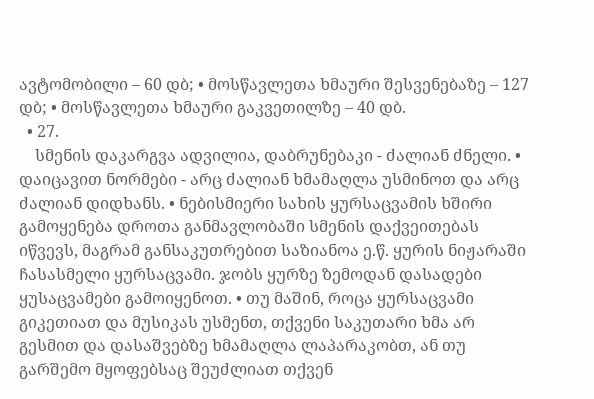ავტომობილი – 60 დბ; • მოსწავლეთა ხმაური შესვენებაზე – 127 დბ; • მოსწავლეთა ხმაური გაკვეთილზე – 40 დბ.
  • 27.
    სმენის დაკარგვა ადვილია, დაბრუნებაკი - ძალიან ძნელი. • დაიცავით ნორმები - არც ძალიან ხმამაღლა უსმინოთ და არც ძალიან დიდხანს. • ნებისმიერი სახის ყურსაცვამის ხშირი გამოყენება დროთა განმავლობაში სმენის დაქვეითებას იწვევს, მაგრამ განსაკუთრებით საზიანოა ე.წ. ყურის ნიჟარაში ჩასასმელი ყურსაცვამი. ჯობს ყურზე ზემოდან დასადები ყუსაცვამები გამოიყენოთ. • თუ მაშინ, როცა ყურსაცვამი გიკეთიათ და მუსიკას უსმენთ, თქვენი საკუთარი ხმა არ გესმით და დასაშვებზე ხმამაღლა ლაპარაკობთ, ან თუ გარშემო მყოფებსაც შეუძლიათ თქვენ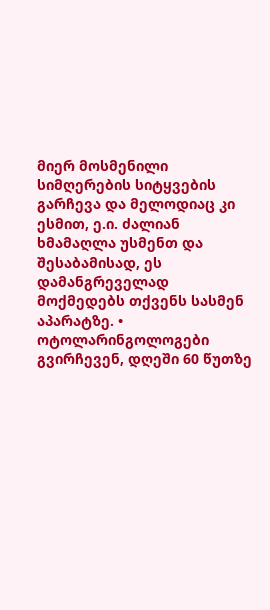მიერ მოსმენილი სიმღერების სიტყვების გარჩევა და მელოდიაც კი ესმით, ე.ი. ძალიან ხმამაღლა უსმენთ და შესაბამისად, ეს დამანგრეველად მოქმედებს თქვენს სასმენ აპარატზე. • ოტოლარინგოლოგები გვირჩევენ, დღეში 60 წუთზე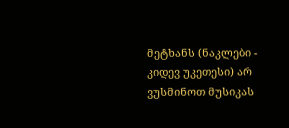მეტხანს (ნაკლები - კიდევ უკეთესი) არ ვუსმინოთ მუსიკას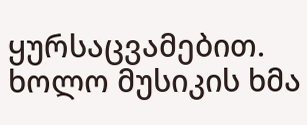ყურსაცვამებით. ხოლო მუსიკის ხმა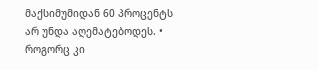მაქსიმუმიდან 60 პროცენტს არ უნდა აღემატებოდეს. • როგორც კი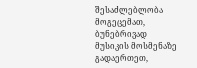შესაძლებლობა მოგეცემათ, ბუნებრივად მუსიკის მოსმენაზე გადაერთეთ,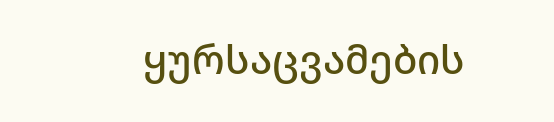ყურსაცვამების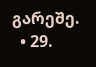გარეშე.
  • 29.